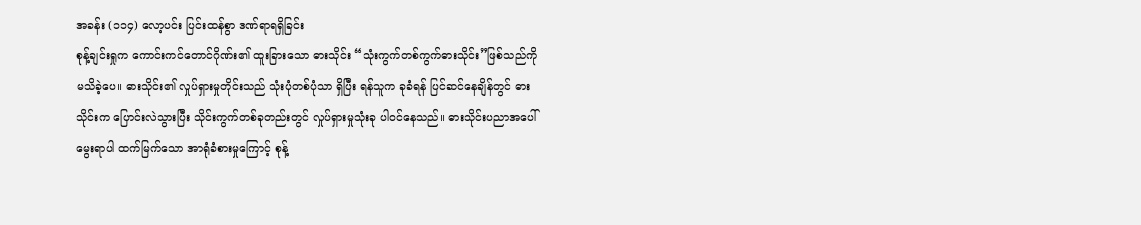အခန်း (၁၁၄) လော့ပင်း ပြင်းထန်စွာ ဒဏ်ရာရရှိခြင်း
စုန့်ချင်းရှုက ကောင်းကင်တောင်ဂိုဏ်း၏ ထူးခြားသော ဓားသိုင်း “သုံးကွက်တစ်ကွက်ဓားသိုင်း”ဖြစ်သည်ကို မသိခဲ့ပေ။ ဓားသိုင်း၏ လှုပ်ရှားမှုတိုင်းသည် သုံးပုံတစ်ပုံသာ ရှိပြီး ရန်သူက ခုခံရန် ပြင်ဆင်နေချိန်တွင် ဓားသိုင်းက ပြောင်းလဲသွားပြီး သိုင်းကွက်တစ်ခုတည်းတွင် လှုပ်ရှားမှုသုံးခု ပါဝင်နေသည်။ ဓားသိုင်းပညာအပေါ် မွေးရာပါ ထက်မြက်သော အာရုံခံစားမှုကြောင့် စုန့်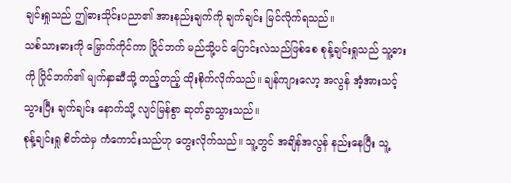ချင်းရှုသည် ဤဓားသိုင်းပညာ၏ အားနည်းချက်ကို ချက်ချင်း မြင်လိုက်ရသည်။
သစ်သားဓားကို မြှောက်ကိုင်ကာ ပြိုင်ဘက် မည်သို့ပင် ပြောင်းလဲသည်ဖြစ်စေ စုန့်ချင်းရှုသည် သူ့ဓားကို ပြိုင်ဘက်၏ မျက်နှာဆီသို့ တည့်တည့် ထိုးစိုက်လိုက်သည်။ ချန်ကျားလော့ အလွန် အံ့အားသင့်သွားပြီး ချက်ချင်း နောက်သို့ လျင်မြန်စွာ ဆုတ်ခွာသွားသည်။
စုန့်ချင်းရှု စိတ်ထဲမှ ကံကောင်းသည်ဟု တွေးလိုက်သည်။ သူ့တွင် အချိန်အလွန် နည်းနေပြီး သူ့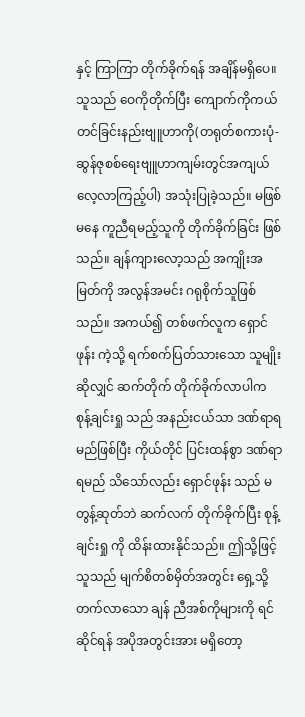နှင့် ကြာကြာ တိုက်ခိုက်ရန် အချိန်မရှိပေ။ သူသည် ဝေကိုတိုက်ပြီး ကျောက်ကိုကယ်တင်ခြင်းနည်းဗျူဟာကို(တရုတ်စကားပုံ-ဆွန်ဇုစစ်ရေးဗျူဟာကျမ်းတွင်အကျယ်လေ့လာကြည့်ပါ) အသုံးပြုခဲ့သည်။ မဖြစ်မနေ ကူညီရမည့်သူကို တိုက်ခိုက်ခြင်း ဖြစ်သည်။ ချန်ကျားလော့သည် အကျိုးအမြတ်ကို အလွန်အမင်း ဂရုစိုက်သူဖြစ်သည်။ အကယ်၍ တစ်ဖက်လူက ရှောင်ဖုန်း ကဲ့သို့ ရက်စက်ပြတ်သားသော သူမျိုးဆိုလျှင် ဆက်တိုက် တိုက်ခိုက်လာပါက စုန့်ချင်းရှု သည် အနည်းငယ်သာ ဒဏ်ရာရမည်ဖြစ်ပြီး ကိုယ်တိုင် ပြင်းထန်စွာ ဒဏ်ရာရမည် သိသော်လည်း ရှောင်ဖုန်း သည် မတွန့်ဆုတ်ဘဲ ဆက်လက် တိုက်ခိုက်ပြီး စုန့်ချင်းရှု ကို ထိန်းထားနိုင်သည်။ ဤသို့ဖြင့် သူသည် မျက်စိတစ်မှိတ်အတွင်း ရှေ့သို့ တက်လာသော ချန် ညီအစ်ကိုများကို ရင်ဆိုင်ရန် အပိုအတွင်းအား မရှိတော့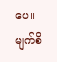ပေ။
မျက်စိ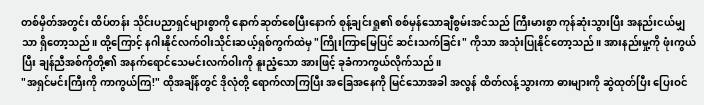တစ်မှိတ်အတွင်း ထိပ်တန်း သိုင်းပညာရှင်များစွာကို နောက်ဆုတ်စေပြီးနောက် စုန့်ချင်းရှု၏ စစ်မှန်သောချီစွမ်းအင်သည် ကြီးမားစွာ ကုန်ဆုံးသွားပြီး အနည်းငယ်မျှသာ ရှိတော့သည်။ ထို့ကြောင့် နဂါးနိုင်လက်ဝါးသိုင်းဆယ့်ရှစ်ကွက်ထဲမှ "ကြိုးကြာမြေပြင် ဆင်းသက်ခြင်း" ကိုသာ အသုံးပြုနိုင်တော့သည်။ အားနည်းမှု့ကို ဖုံးကွယ်ပြီး ချန်ညီအစ်ကိုတို့၏ အနက်ရောင်သေမင်းလက်ဝါးကို နူးညံ့သော အားဖြင့် ခုခံကာကွယ်လိုက်သည်။
"အရှင်မင်းကြီးကို ကာကွယ်ကြ!" ထိုအချိန်တွင် ဒိုလုံတို့ ရောက်လာကြပြီး အခြေအနေကို မြင်သောအခါ အလွန် ထိတ်လန့်သွားကာ ဓားများကို ဆွဲထုတ်ပြီး ပြေးဝင်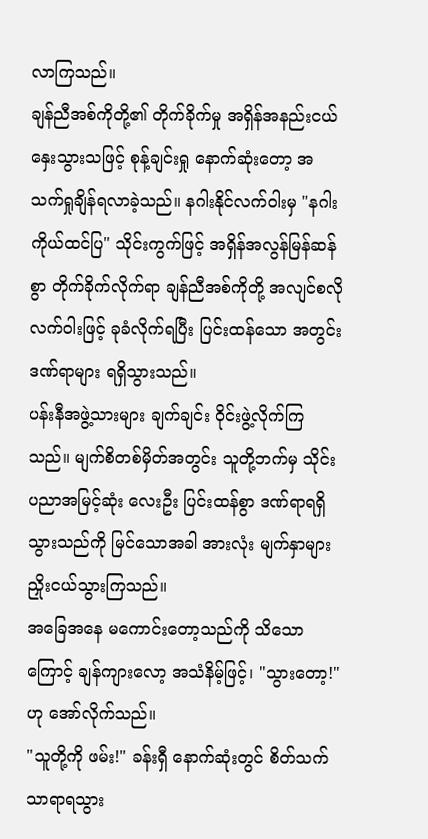လာကြသည်။
ချန်ညီအစ်ကိုတို့၏ တိုက်ခိုက်မှု အရှိန်အနည်းငယ် နှေးသွားသဖြင့် စုန့်ချင်းရှု နောက်ဆုံးတော့ အသက်ရှုချိန်ရလာခဲ့သည်။ နဂါးနိုင်လက်ဝါးမှ "နဂါးကိုယ်ထင်ပြ" သိုင်းကွက်ဖြင့် အရှိန်အလွန်မြန်ဆန်စွာ တိုက်ခိုက်လိုက်ရာ ချန်ညီအစ်ကိုတို့ အလျင်စလို လက်ဝါးဖြင့် ခုခံလိုက်ရပြီး ပြင်းထန်သော အတွင်းဒဏ်ရာများ ရရှိသွားသည်။
ပန်းနီအဖွဲ့သားများ ချက်ချင်း ဝိုင်းဖွဲ့လိုက်ကြသည်။ မျက်စိတစ်မှိတ်အတွင်း သူတို့ဘက်မှ သိုင်းပညာအမြင့်ဆုံး လေးဦး ပြင်းထန်စွာ ဒဏ်ရာရရှိသွားသည်ကို မြင်သောအခါ အားလုံး မျက်နှာများ ညှိုးငယ်သွားကြသည်။
အခြေအနေ မကောင်းတော့သည်ကို သိသောကြောင့် ချန်ကျားလော့ အသံနိမ့်ဖြင့်၊ "သွားတော့!" ဟု အော်လိုက်သည်။
"သူတို့ကို ဖမ်း!" ခန်းရှီ နောက်ဆုံးတွင် စိတ်သက်သာရာရသွား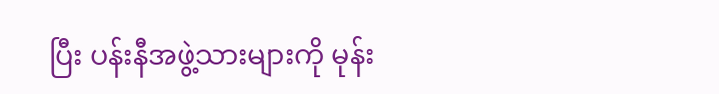ပြီး ပန်းနီအဖွဲ့သားများကို မုန်း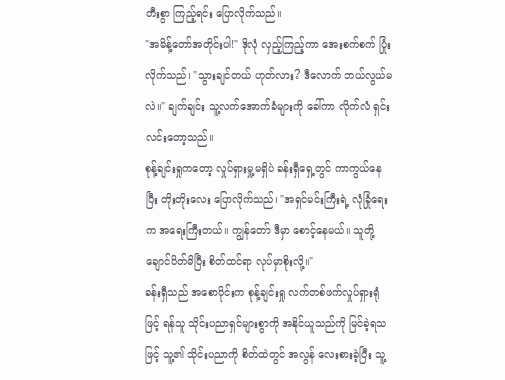တီးစွာ ကြည့်ရင်း ပြောလိုက်သည်။
"အမိန့်တော်အတိုင်းပါ!" ဒိုလုံ လှည့်ကြည့်ကာ အေးစက်စက် ပြုံးလိုက်သည်၊ "သွားချင်တယ် ဟုတ်လား? ဒီလောက် ဘယ်လွယ်မလဲ။" ချက်ချင်း သူ့လက်အောက်ခံများကို ခေါ်ကာ လိုက်လံ ရှင်းလင်းတော့သည်။
စုန့်ချင်းရှုကတော့ လှုပ်ရှားမှု့မရှိပဲ ခန်းရှီရှေ့တွင် ကာကွယ်နေပြီး တိုးတိုးလေး ပြောလိုက်သည်၊ "အရှင်မင်းကြီးရဲ့ လုံခြုံရေးက အရေးကြီးတယ်။ ကျွန်တော် ဒီမှာ စောင့်နေမယ်။ သူတို့ချောင်ပိတ်မိပြီး စိတ်ထင်ရာ လုပ်မှာစိုးလို့။"
ခန်းရှီသည် အစောပိုင်းက စုန့်ချင်းရှု လက်တစ်ဖက်လှုပ်ရှားရုံဖြင့် ရန်သူ သိုင်းပညာရှင်များစွာကို အနိုင်ယူသည်ကို မြင်ခဲ့ရသဖြင့် သူ့၏ သိုင်းပညာကို စိတ်ထဲတွင် အလွန် လေးစားခဲ့ပြီး သူ့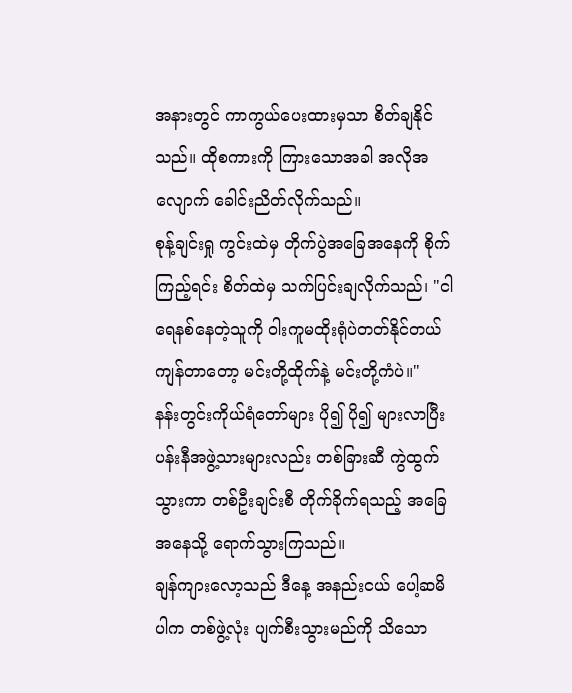အနားတွင် ကာကွယ်ပေးထားမှသာ စိတ်ချနိုင်သည်။ ထိုစကားကို ကြားသောအခါ အလိုအလျောက် ခေါင်းညိတ်လိုက်သည်။
စုန့်ချင်းရှု ကွင်းထဲမှ တိုက်ပွဲအခြေအနေကို စိုက်ကြည့်ရင်း စိတ်ထဲမှ သက်ပြင်းချလိုက်သည်၊ "ငါရေနစ်နေတဲ့သူကို ဝါးကူမထိုးရုံပဲတတ်နိုင်တယ် ကျန်တာတော့ မင်းတို့ထိုက်နဲ့ မင်းတို့ကံပဲ။"
နန်းတွင်းကိုယ်ရံတော်များ ပို၍ ပို၍ များလာပြီး ပန်းနီအဖွဲ့သားများလည်း တစ်ခြားဆီ ကွဲထွက်သွားကာ တစ်ဦးချင်းစီ တိုက်ခိုက်ရသည့် အခြေအနေသို့ ရောက်သွားကြသည်။
ချန်ကျားလော့သည် ဒီနေ့ အနည်းငယ် ပေါ့ဆမိပါက တစ်ဖွဲ့လုံး ပျက်စီးသွားမည်ကို သိသော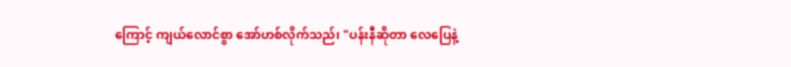ကြောင့် ကျယ်လောင်စွာ အော်ဟစ်လိုက်သည်၊ "ပန်းနီဆိုတာ လေပြေနဲ့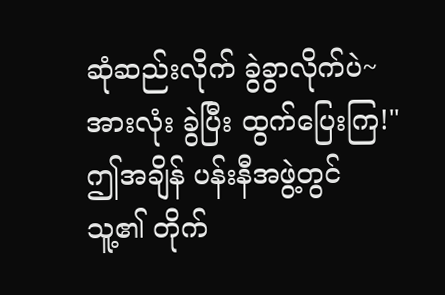ဆုံဆည်းလိုက် ခွဲခွာလိုက်ပဲ~ အားလုံး ခွဲပြီး ထွက်ပြေးကြ!"
ဤအချိန် ပန်းနီအဖွဲ့တွင် သူ့၏ တိုက်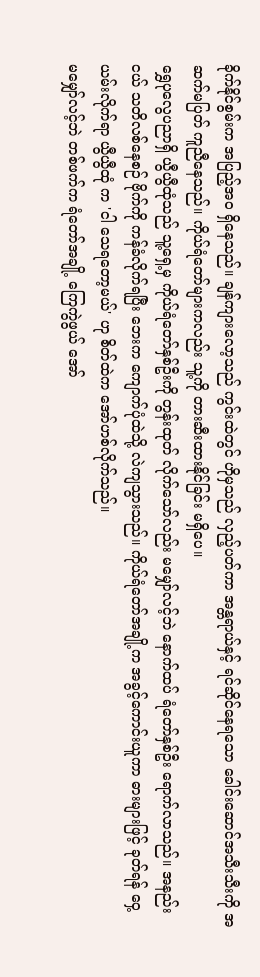ခိုက်နိုင်စွမ်းက အပြည့်အဝ ရှိနေသည်။ ချန်ကျားလော့သည် ကွင်းထဲတွင် ဟိုမှသည် လှည့်ပတ်ကာ အန္တရာယ်နှင့် ရင်ဆိုင်နေရသော ခေါင်းဆောင်အသီးသီးကို အဆက်မပြတ် ကူညီနေသည်။ ကိုယ်ရံတော်များကလည်း သူ့ကို တားဆီးထားနိုင်ခြင်း မရှိပေ။
ရွှေပုလွေပညာရှိ ယွီယွီထုံသည် သူ့ရှေ့မှ ကိုယ်ရံတော်နှစ်ဦးကို တွန်းထုတ် လိုက်သော်လည်း မမျှော်လင့်ဘဲ နောက်ထပ် ရံတော်နှစ်ဦး ရောက်လာသည်။ အနည်းငယ် သတိလစ်နေစဉ် ဗိုက်ကို ကန်ခံလိုက်ရပြီး ဘေးက ကျောက်ပုံထဲသို့ လဲကျသွားသည်။ ကိုယ်ရံတော်အချို့က အခွင့်ကောင်းယူကာ ဓားများဖြင့် ခုတ်ရန် ဝှေ့ယမ်းလိုက်ရာ ယွီယွီထုံ က 'ငါ သေရတော့မယ်' ဟု စိတ်ထဲက အော်ဟစ်လိုက်သည်။
မမျှော်လင့်ဘဲ တစ်ဖက်က ရံတော်အချို့ ကြေကွဲဖွယ် အော်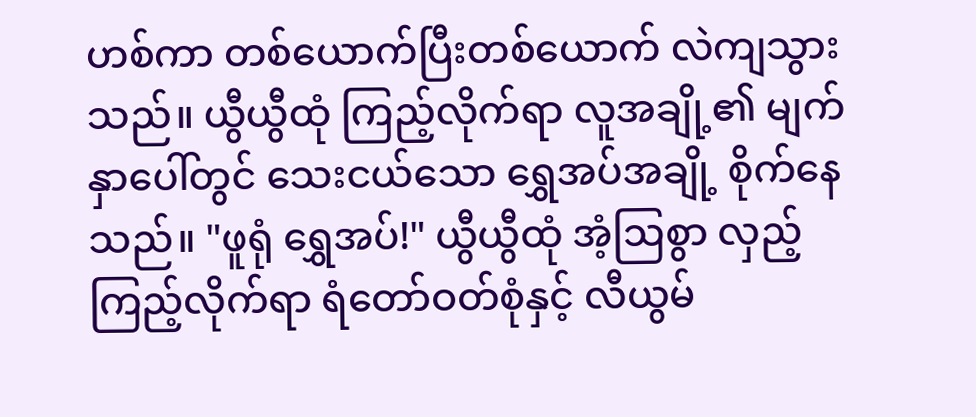ဟစ်ကာ တစ်ယောက်ပြီးတစ်ယောက် လဲကျသွားသည်။ ယွီယွီထုံ ကြည့်လိုက်ရာ လူအချို့၏ မျက်နှာပေါ်တွင် သေးငယ်သော ရွှေအပ်အချို့ စိုက်နေသည်။ "ဖူရုံ ရွှေအပ်!" ယွီယွီထုံ အံ့ဩစွာ လှည့်ကြည့်လိုက်ရာ ရံတော်ဝတ်စုံနှင့် လီယွမ်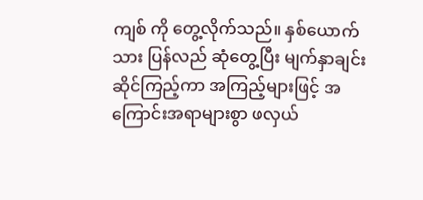ကျစ် ကို တွေ့လိုက်သည်။ နှစ်ယောက်သား ပြန်လည် ဆုံတွေ့ပြီး မျက်နှာချင်းဆိုင်ကြည့်ကာ အကြည့်များဖြင့် အကြောင်းအရာများစွာ ဖလှယ်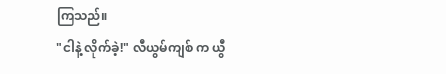ကြသည်။
"ငါနဲ့ လိုက်ခဲ့!" လီယွမ်ကျစ် က ယွီ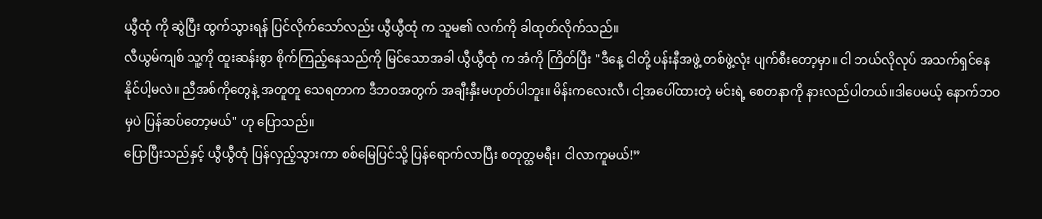ယွီထုံ ကို ဆွဲပြီး ထွက်သွားရန် ပြင်လိုက်သော်လည်း ယွီယွီထုံ က သူမ၏ လက်ကို ခါထုတ်လိုက်သည်။
လီယွမ်ကျစ် သူ့ကို ထူးဆန်းစွာ စိုက်ကြည့်နေသည်ကို မြင်သောအခါ ယွီယွီထုံ က အံကို ကြိတ်ပြီး "ဒီနေ့ ငါတို့ ပန်းနီအဖွဲ့ တစ်ဖွဲ့လုံး ပျက်စီးတော့မှာ။ ငါ ဘယ်လိုလုပ် အသက်ရှင်နေနိုင်ပါ့မလဲ။ ညီအစ်ကိုတွေနဲ့ အတူတူ သေရတာက ဒီဘဝအတွက် အချီးနှီးမဟုတ်ပါဘူး။ မိန်းကလေးလီ၊ ငါ့အပေါ်ထားတဲ့ မင်းရဲ့ စေတနာကို နားလည်ပါတယ်။ဒါပေမယ့် နောက်ဘဝမှပဲ ပြန်ဆပ်တော့မယ်" ဟု ပြောသည်။
ပြောပြီးသည်နှင့် ယွီယွီထုံ ပြန်လှည့်သွားကာ စစ်မြေပြင်သို့ ပြန်ရောက်လာပြီး စတုတ္ထမရီး၊ ငါလာကူမယ်!”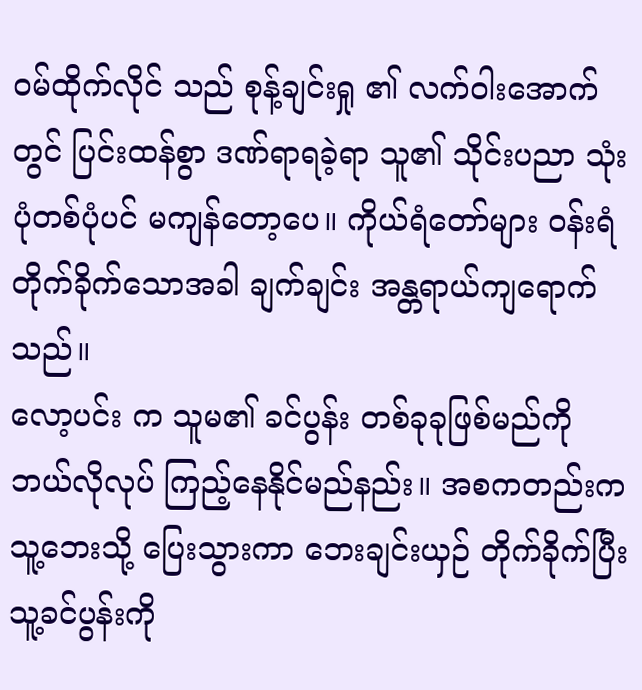ဝမ်ထိုက်လိုင် သည် စုန့်ချင်းရှု ၏ လက်ဝါးအောက်တွင် ပြင်းထန်စွာ ဒဏ်ရာရခဲ့ရာ သူ၏ သိုင်းပညာ သုံးပုံတစ်ပုံပင် မကျန်တော့ပေ။ ကိုယ်ရံတော်များ ဝန်းရံ တိုက်ခိုက်သောအခါ ချက်ချင်း အန္တရာယ်ကျရောက်သည်။
လော့ပင်း က သူမ၏ ခင်ပွန်း တစ်ခုခုဖြစ်မည်ကို ဘယ်လိုလုပ် ကြည့်နေနိုင်မည်နည်း။ အစကတည်းက သူ့ဘေးသို့ ပြေးသွားကာ ဘေးချင်းယှဉ် တိုက်ခိုက်ပြီး သူ့ခင်ပွန်းကို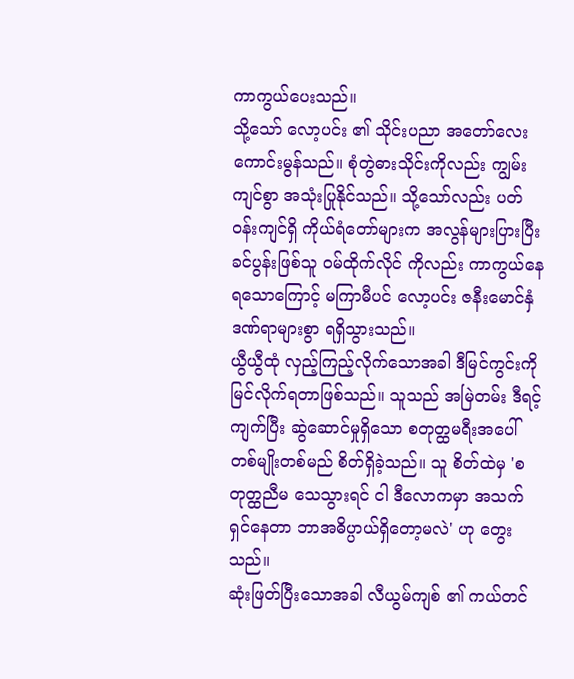ကာကွယ်ပေးသည်။
သို့သော် လော့ပင်း ၏ သိုင်းပညာ အတော်လေးကောင်းမွန်သည်။ စုံတွဲဓားသိုင်းကိုလည်း ကျွမ်းကျင်စွာ အသုံးပြုနိုင်သည်။ သို့သော်လည်း ပတ်ဝန်းကျင်ရှိ ကိုယ်ရံတော်များက အလွန်များပြားပြီး ခင်ပွန်းဖြစ်သူ ဝမ်ထိုက်လိုင် ကိုလည်း ကာကွယ်နေရသောကြောင့် မကြာမီပင် လော့ပင်း ဇနီးမောင်နှံ ဒဏ်ရာများစွာ ရရှိသွားသည်။
ယွီယွီထုံ လှည့်ကြည့်လိုက်သောအခါ ဒီမြင်ကွင်းကို မြင်လိုက်ရတာဖြစ်သည်။ သူသည် အမြဲတမ်း ဒီရင့်ကျက်ပြီး ဆွဲဆောင်မှုရှိသော စတုတ္ထမရီးအပေါ် တစ်မျိုးတစ်မည် စိတ်ရှိခဲ့သည်။ သူ စိတ်ထဲမှ 'စတုတ္ထညီမ သေသွားရင် ငါ ဒီလောကမှာ အသက်ရှင်နေတာ ဘာအဓိပ္ပာယ်ရှိတော့မလဲ' ဟု တွေးသည်။
ဆုံးဖြတ်ပြီးသောအခါ လီယွမ်ကျစ် ၏ ကယ်တင်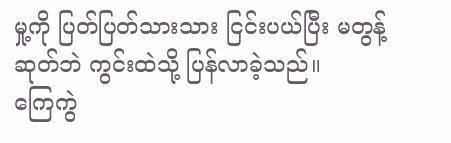မှု့ကို ပြတ်ပြတ်သားသား ငြင်းပယ်ပြီး မတွန့်ဆုတ်ဘဲ ကွင်းထဲသို့ ပြန်လာခဲ့သည်။
ကြေကွဲ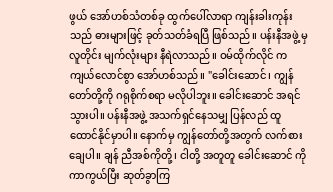ဖွယ် အော်ဟစ်သံတစ်ခု ထွက်ပေါ်လာရာ ကျန်းခါးကုန်း သည် ဓားများဖြင့် ခုတ်သတ်ခံရပြီ ဖြစ်သည်။ ပန်းနီအဖွဲ့ မှ လူတိုင်း မျက်လုံးများ နီရဲလာသည်။ ဝမ်ထိုက်လိုင် က ကျယ်လောင်စွာ အော်ဟစ်သည်။ "ခေါင်းဆောင်၊ ကျွန်တော်တို့ကို ဂရုစိုက်စရာ မလိုပါဘူး။ ခေါင်းဆောင် အရင် သွားပါ။ ပန်းနီအဖွဲ့ အသက်ရှင်နေသမျှ ပြန်လည် ထူထောင်နိုင်မှာပါ။ နောက်မှ ကျွန်တော်တို့အတွက် လက်စားချေပါ။ ချန် ညီအစ်ကိုတို့၊ ငါတို့ အတူတူ ခေါင်းဆောင် ကို ကာကွယ်ပြီး ဆုတ်ခွာကြ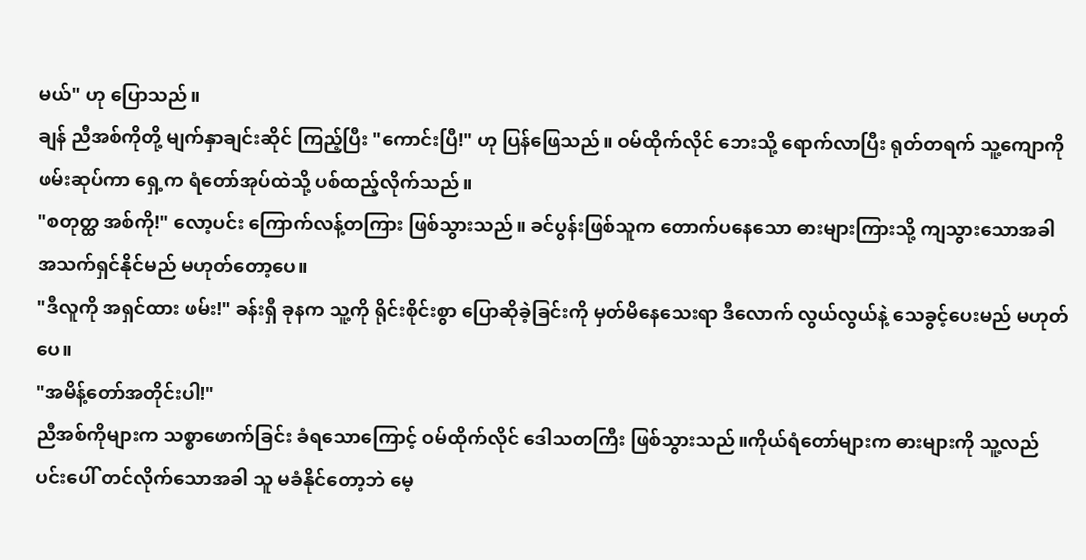မယ်" ဟု ပြောသည်။
ချန် ညီအစ်ကိုတို့ မျက်နှာချင်းဆိုင် ကြည့်ပြီး "ကောင်းပြီ!" ဟု ပြန်ဖြေသည်။ ဝမ်ထိုက်လိုင် ဘေးသို့ ရောက်လာပြီး ရုတ်တရက် သူ့ကျောကို ဖမ်းဆုပ်ကာ ရှေ့က ရံတော်အုပ်ထဲသို့ ပစ်ထည့်လိုက်သည်။
"စတုတ္ထ အစ်ကို!" လော့ပင်း ကြောက်လန့်တကြား ဖြစ်သွားသည်။ ခင်ပွန်းဖြစ်သူက တောက်ပနေသော ဓားများကြားသို့ ကျသွားသောအခါ အသက်ရှင်နိုင်မည် မဟုတ်တော့ပေ။
"ဒီလူကို အရှင်ထား ဖမ်း!" ခန်းရှီ ခုနက သူ့ကို ရိုင်းစိုင်းစွာ ပြောဆိုခဲ့ခြင်းကို မှတ်မိနေသေးရာ ဒီလောက် လွယ်လွယ်နဲ့ သေခွင့်ပေးမည် မဟုတ်ပေ။
"အမိန့်တော်အတိုင်းပါ!"
ညီအစ်ကိုများက သစ္စာဖောက်ခြင်း ခံရသောကြောင့် ဝမ်ထိုက်လိုင် ဒေါသတကြီး ဖြစ်သွားသည်။ကိုယ်ရံတော်များက ဓားများကို သူ့လည်ပင်းပေါ် တင်လိုက်သောအခါ သူ မခံနိုင်တော့ဘဲ မေ့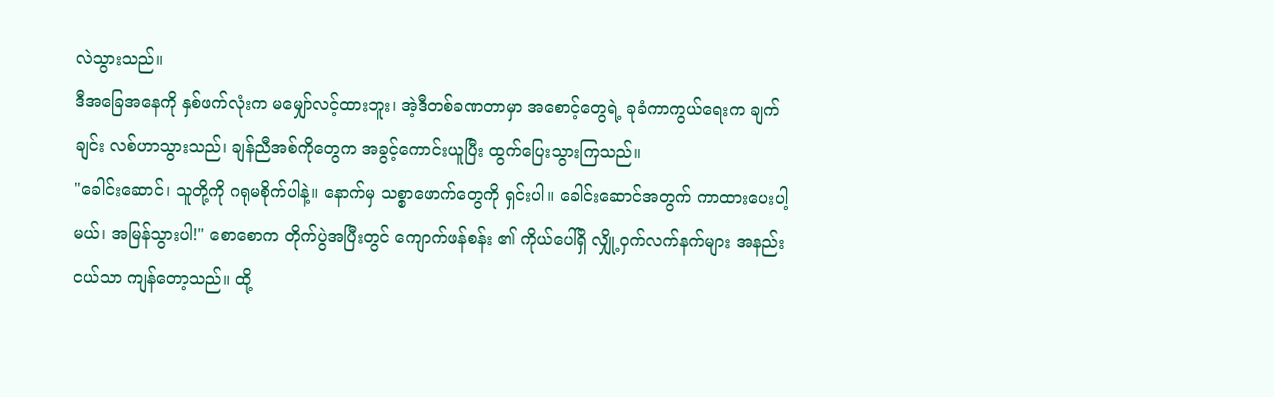လဲသွားသည်။
ဒီအခြေအနေကို နှစ်ဖက်လုံးက မမျှော်လင့်ထားဘူး၊ အဲ့ဒီတစ်ခဏတာမှာ အစောင့်တွေရဲ့ ခုခံကာကွယ်ရေးက ချက်ချင်း လစ်ဟာသွားသည်၊ ချန်ညီအစ်ကိုတွေက အခွင့်ကောင်းယူပြီး ထွက်ပြေးသွားကြသည်။
"ခေါင်းဆောင်၊ သူတို့ကို ဂရုမစိုက်ပါနဲ့။ နောက်မှ သစ္စာဖောက်တွေကို ရှင်းပါ။ ခေါင်းဆောင်အတွက် ကာထားပေးပါ့မယ်၊ အမြန်သွားပါ!" စောစောက တိုက်ပွဲအပြီးတွင် ကျောက်ဖန်စန်း ၏ ကိုယ်ပေါ်ရှိ လျှို့ဝှက်လက်နက်များ အနည်းငယ်သာ ကျန်တော့သည်။ ထို့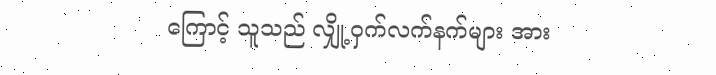ကြောင့် သူသည် လျှို့ဝှက်လက်နက်များ အား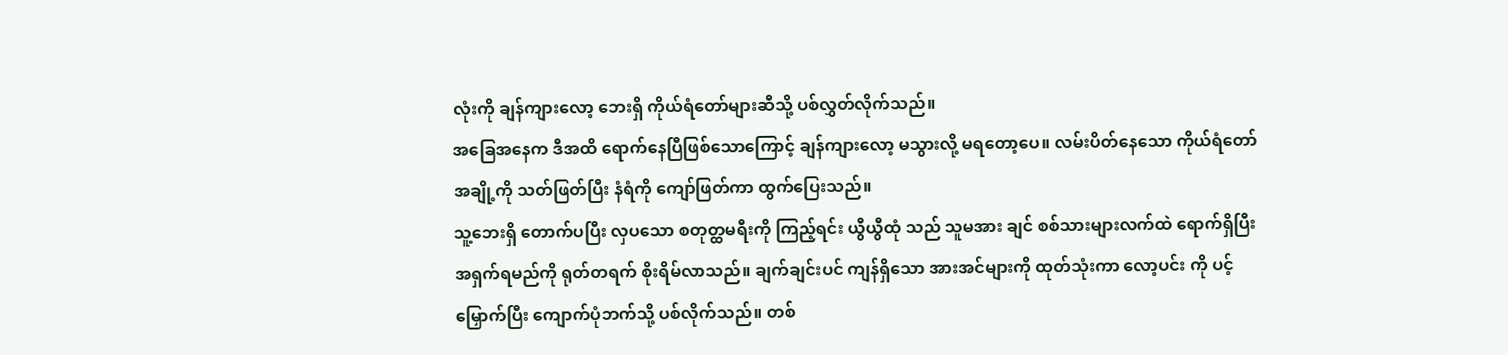လုံးကို ချန်ကျားလော့ ဘေးရှိ ကိုယ်ရံတော်များဆီသို့ ပစ်လွှတ်လိုက်သည်။
အခြေအနေက ဒီအထိ ရောက်နေပြီဖြစ်သောကြောင့် ချန်ကျားလော့ မသွားလို့ မရတော့ပေ။ လမ်းပိတ်နေသော ကိုယ်ရံတော်အချို့ကို သတ်ဖြတ်ပြီး နံရံကို ကျော်ဖြတ်ကာ ထွက်ပြေးသည်။
သူ့ဘေးရှိ တောက်ပပြီး လှပသော စတုတ္ထမရီးကို ကြည့်ရင်း ယွီယွီထုံ သည် သူမအား ချင် စစ်သားများလက်ထဲ ရောက်ရှိပြီး အရှက်ရမည်ကို ရုတ်တရက် စိုးရိမ်လာသည်။ ချက်ချင်းပင် ကျန်ရှိသော အားအင်များကို ထုတ်သုံးကာ လော့ပင်း ကို ပင့်မြှောက်ပြီး ကျောက်ပုံဘက်သို့ ပစ်လိုက်သည်။ တစ်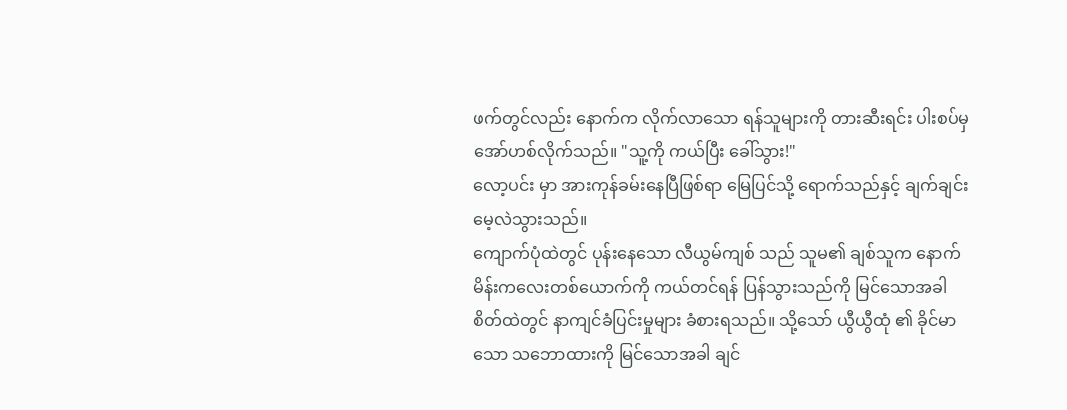ဖက်တွင်လည်း နောက်က လိုက်လာသော ရန်သူများကို တားဆီးရင်း ပါးစပ်မှ အော်ဟစ်လိုက်သည်။ "သူ့ကို ကယ်ပြီး ခေါ်သွား!"
လော့ပင်း မှာ အားကုန်ခမ်းနေပြီဖြစ်ရာ မြေပြင်သို့ ရောက်သည်နှင့် ချက်ချင်း မေ့လဲသွားသည်။
ကျောက်ပုံထဲတွင် ပုန်းနေသော လီယွမ်ကျစ် သည် သူမ၏ ချစ်သူက နောက်မိန်းကလေးတစ်ယောက်ကို ကယ်တင်ရန် ပြန်သွားသည်ကို မြင်သောအခါ စိတ်ထဲတွင် နာကျင်ခံပြင်းမှုများ ခံစားရသည်။ သို့သော် ယွီယွီထုံ ၏ ခိုင်မာသော သဘောထားကို မြင်သောအခါ ချင်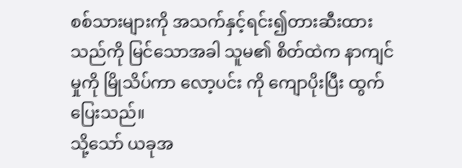စစ်သားများကို အသက်နှင့်ရင်း၍တားဆီးထားသည်ကို မြင်သောအခါ သူမ၏ စိတ်ထဲက နာကျင်မှုကို မြိုသိပ်ကာ လော့ပင်း ကို ကျောပိုးပြီး ထွက်ပြေးသည်။
သို့သော် ယခုအ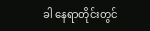ခါ နေရာတိုင်းတွင်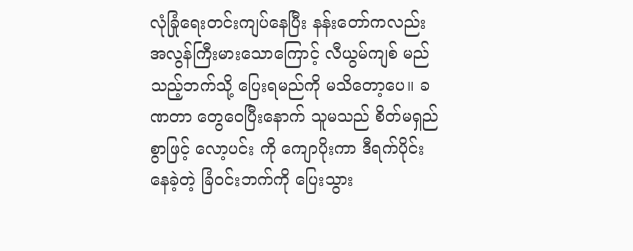လုံခြုံရေးတင်းကျပ်နေပြီး နန်းတော်ကလည်း အလွန်ကြီးမားသောကြောင့် လီယွမ်ကျစ် မည်သည့်ဘက်သို့ ပြေးရမည်ကို မသိတော့ပေ။ ခဏတာ တွေဝေပြီးနောက် သူမသည် စိတ်မရှည်စွာဖြင့် လော့ပင်း ကို ကျောပိုးကာ ဒီရက်ပိုင်း နေခဲ့တဲ့ ခြံဝင်းဘက်ကို ပြေးသွား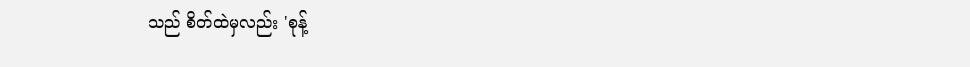သည် စိတ်ထဲမှလည်း 'စုန့်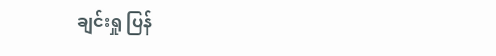ချင်းရှု ပြန်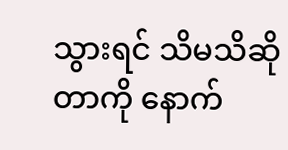သွားရင် သိမသိဆိုတာကို နောက်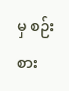မှ စဉ်းစား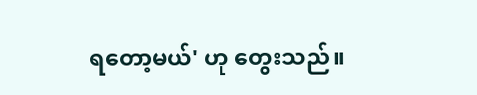ရတော့မယ်' ဟု တွေးသည်။